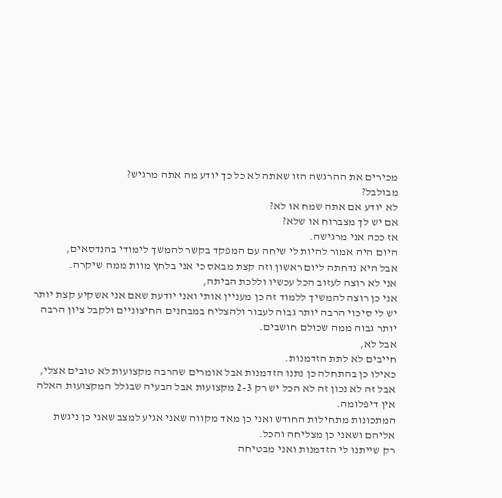מכירים את ההרגשה הזו שאתה לא כל כך יודע מה אתה מרגיש?
מבולבל?
לא יודע אם אתה שמח או לא?
אם יש לך מצברוח או שלא?
אז ככה אני מרגישה.
היום היה אמור להיות לי שיחה עם המפקד בקשר להמשך לימודי בהנדסאים,
אבל היא נדחתה ליום ראשון וזה קצת מבאס כי אני בלחץ מוות ממה שיקרה.
אני לא רוצה לעזוב הכל עכשיו וללכת הביתה,
אני כן רוצה להמשיך ללמוד זה כן מעניין אותי ואני יודעת שאם אני אשקיע קצת יותר יש לי סיכוי הרבה יותר גבוה לעבור ולהצליח במבחנים החיצוניים ולקבל ציון הרבה יותר גבוה ממה שכולם חושבים.
אבל לא,
חייבים לא לתת הזדמנות.
כאילו כן בהתחלה כן נתנו הזדמנות אבל אומרים שהרבה מקצועות לא טובים אצלי,
אבל זה לא נכון זה לא הכל יש רק 2-3 מקצועות אבל הבעיה שבגלל המקצועות האלה אין דיפלומה.
המתכונות מתחילות החודש ואני כן מאד מקווה שאני אגיע למצב שאני כן ניגשת אליהם ושאני כן מצליחה והכל.
רק שייתנו לי הזדמנות ואני מבטיחה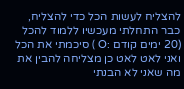להצליח לעשות הכל כדי להצליח,
כבר התחלתי מעכשיו ללמוד להכל (20 ימים קודם :O ) סיכמתי את הכל ואני לאט לאט כן מצליחה להבין את מה שאני לא הבנתי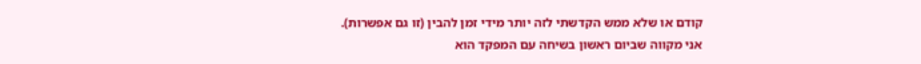קודם או שלא ממש הקדשתי לזה יותר מידי זמן להבין (זו גם אפשרות).
אני מקווה שביום ראשון בשיחה עם המפקד הוא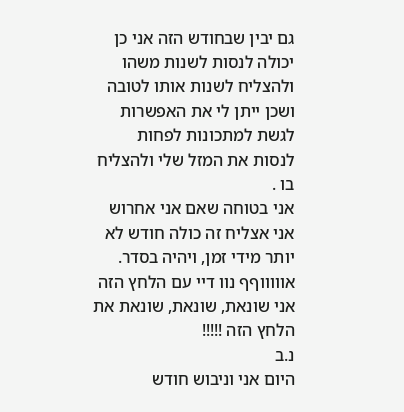גם יבין שבחודש הזה אני כן יכולה לנסות לשנות משהו ולהצליח לשנות אותו לטובה ושכן ייתן לי את האפשרות לגשת למתכונות לפחות לנסות את המזל שלי ולהצליח בו .
אני בטוחה שאם אני אחרוש אני אצליח זה כולה חודש לא יותר מידי זמן, ויהיה בסדר.
אוווווףף נוו דיי עם הלחץ הזה אני שונאת, שונאת, שונאת את הלחץ הזה !!!!!
נ.ב
היום אני וניבוש חודש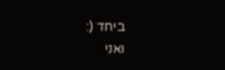ביחד (:
ואני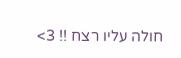חולה עליו רצח !! 3>